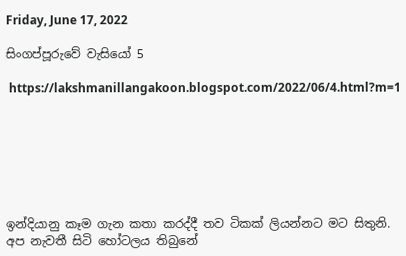Friday, June 17, 2022

සිංගප්පූරුවේ වැසියෝ 5

 https://lakshmanillangakoon.blogspot.com/2022/06/4.html?m=1







ඉන්දියානු කෑම ගැන කතා කරද්දී තව ටිකක් ලියන්නට මට සිතුනි. අප නැවතී සිටි හෝටලය තිබුනේ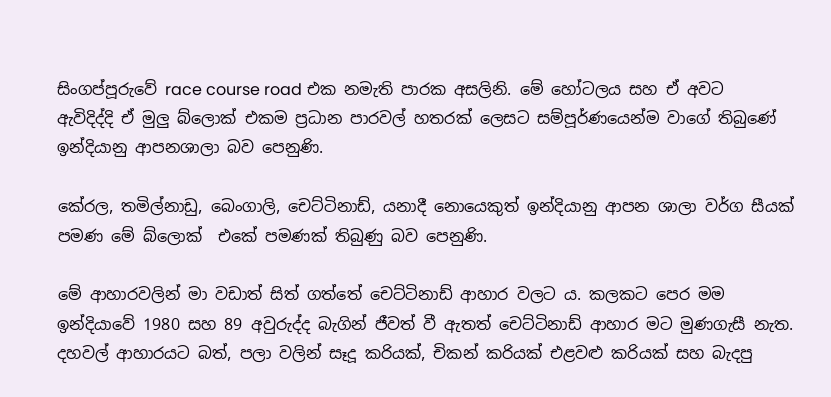සිංගප්පූරුවේ race course road එක නමැති පාරක අසලිනි. මේ හෝටලය සහ ඒ අවට ඇවිදිද්දි ඒ මුලු බ්ලොක් එකම ප්‍රධාන පාරවල් හතරක් ලෙසට සම්පූර්ණයෙන්ම වාගේ තිබුණේ ඉන්දියානු ආපනශාලා බව පෙනුණි.

කේරල, තමිල්නාඩු, බෙංගාලි, චෙට්ටිනාඩ්, යනාදී නොයෙකුත් ඉන්දියානු ආපන ශාලා වර්ග සීයක් පමණ මේ බ්ලොක්  එකේ පමණක් තිබුණු බව පෙනුණි.

මේ ආහාරවලින් මා වඩාත් සිත් ගත්තේ චෙට්ටිනාඩ් ආහාර වලට ය. කලකට පෙර මම ඉන්දියාවේ 1980 සහ 89 අවුරුද්ද බැගින් ජීවත් වී ඇතත් චෙට්ටිනාඩ් ආහාර මට මුණගැසී නැත. දහවල් ආහාරයට බත්, පලා වලින් සෑදූ කරියක්, චිකන් කරියක් එළවළු කරියක් සහ බැදපු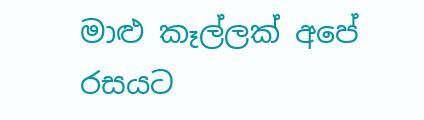මාළු කෑල්ලක් අපේ රසයට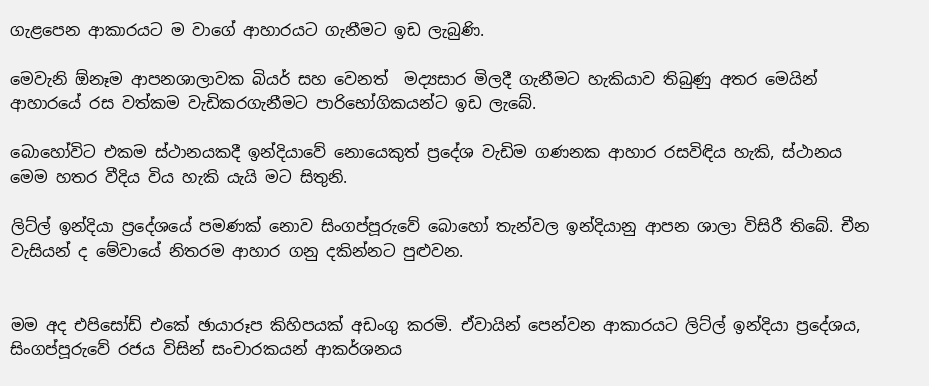ගැළපෙන ආකාරයට ම වාගේ ආහාරයට ගැනීමට ඉඩ ලැබුණි.

මෙවැනි ඕනෑම ආපනශාලාවක බියර් සහ වෙනත්  මද්‍යසාර මිලදී ගැනීමට හැකියාව තිබුණු අතර මෙයින් ආහාරයේ රස වත්කම වැඩිකරගැනීමට පාරිභෝගිකයන්ට ඉඩ ලැබේ.

බොහෝවිට එකම ස්ථානයකදී ඉන්දියාවේ නොයෙකුත් ප්‍රදේශ වැඩිම ගණනක ආහාර රසවිඳිය හැකි, ස්ථානය මෙම හතර වීදිය විය හැකි යැයි මට සිතුනි.

ලිට්ල් ඉන්දියා ප්‍රදේශයේ පමණක් නොව සිංගප්පූරුවේ බොහෝ තැන්වල ඉන්දියානු ආපන ශාලා විසිරී තිබේ. චීන වැසියන් ද මේවායේ නිතරම ආහාර ගනු දකින්නට පුළුවන.


මම අද එපිසෝඩ් එකේ ඡායාරූප කිහිපයක් අඩංගු කරමි. ඒවායින් පෙන්වන ආකාරයට ලිට්ල් ඉන්දියා ප්‍රදේශය, සිංගප්පූරුවේ රජය විසින් සංචාරකයන් ආකර්ශනය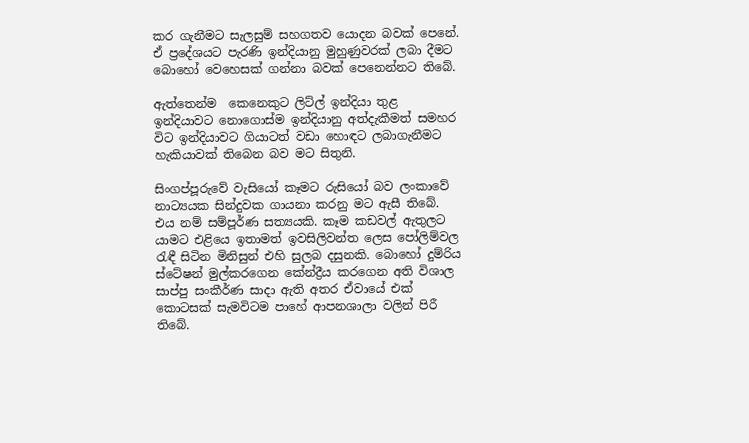කර ගැනීමට සැලසුම් සහගතව යොදන බවක් පෙනේ. ඒ ප්‍රදේශයට පැරණි ඉන්දියානු මුහුණුවරක් ලබා දීමට බොහෝ වෙහෙසක් ගන්නා බවක් පෙනෙන්නට තිබේ.

ඇත්තෙන්ම  කෙනෙකුට ලිට්ල් ඉන්දියා තුළ ඉන්දියාවට නොගොස්ම ඉන්දියානු අත්දැකීමත් සමහර විට ඉන්දියාවට ගියාටත් වඩා හොඳට ලබාගැනීමට හැකියාවක් තිබෙන බව මට සිතුනි.

සිංගප්පූරුවේ වැසියෝ කෑමට රුසියෝ බව ලංකාවේ නාට්‍යයක සින්දුවක ගායනා කරනු මට ඇසී තිබේ. එය නම් සම්පූර්ණ සත්‍යයකි. කෑම කඩවල් ඇතුලට යාමට එළියෙ ඉතාමත් ඉවසිලිවන්ත ලෙස පෝලිම්වල රැඳී සිටින මිනිසුන් එහි සුලබ දසුනකි. බොහෝ දුම්රිය ස්ටේෂන් මුල්කරගෙන කේන්ද්‍රීය කරගෙන අති විශාල සාප්පු සංකීර්ණ සාදා ඇති අතර ඒවායේ එක් කොටසක් සැමවිටම පාහේ ආපනශාලා වලින් පිරී තිබේ.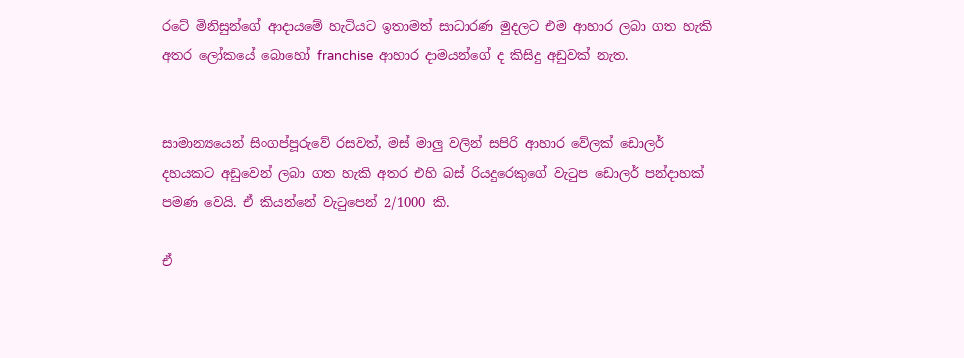රටේ මිනිසුන්ගේ ආදායමේ හැටියට ඉතාමත් සාධාරණ මුදලට එම ආහාර ලබා ගත හැකි අතර ලෝකයේ බොහෝ franchise  ආහාර දාමයන්ගේ ද කිසිදු අඩුවක් නැත.


සාමාන්‍යයෙන් සිංගප්පූරුවේ රසවත්, මස් මාලු වලින් සපිරි ආහාර වේලක් ඩොලර් දහයකට අඩුවෙන් ලබා ගත හැකි අතර එහි බස් රියදුරෙකුගේ වැටුප ඩොලර් පන්දාහක් පමණ වෙයි. ඒ කියන්නේ වැටුපෙන් 2/1000 කි.

ඒ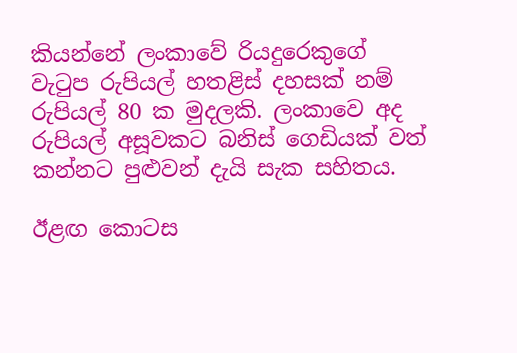කියන්නේ ලංකාවේ රියදුරෙකුගේ වැටුප රුපියල් හතළිස් දහසක් නම් රුපියල් 80 ක මුදලකි. ලංකාවෙ අද රුපියල් අසූවකට බනිස් ගෙඩියක් වත් කන්නට පුළුවන් දැයි සැක සහිතය.

ඊළඟ කොටස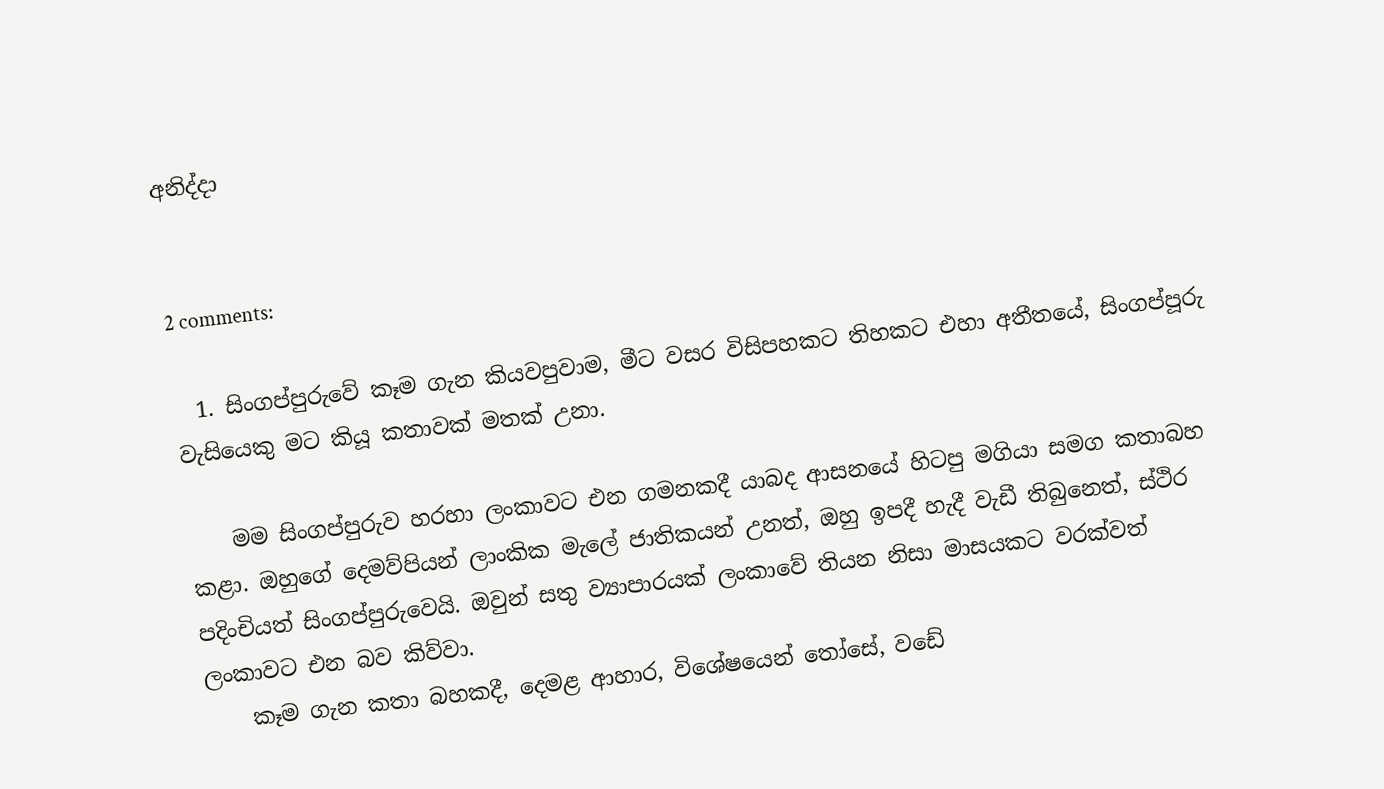අනිද්දා


2 comments:

  1. සිංගප්පුරුවේ කෑම ගැන කියවපුවාම, මීට වසර විසිපහකට තිහකට එහා අතීතයේ, සිංගප්පූරු වැසියෙකු මට කියූ කතාවක් මතක් උනා.

    මම සිංගප්පුරුව හරහා ලංකාවට එන ගමනකදී යාබද ආසනයේ හිටපු මගියා සමග කතාබහ කළා. ඔහුගේ දෙමව්පියන් ලාංකික මැලේ ජාතිකයන් උනත්, ඔහු ඉපදී හැදී වැඩී තිබුනෙත්, ස්ථිර පදිංචියත් සිංගප්පුරුවෙයි. ඔවුන් සතු ව්‍යාපාරයක් ලංකාවේ තියන නිසා මාසයකට වරක්වත් ලංකාවට එන බව කිව්වා.
    කෑම ගැන කතා බහකදී, දෙමළ ආහාර, විශේෂයෙන් තෝසේ, වඩේ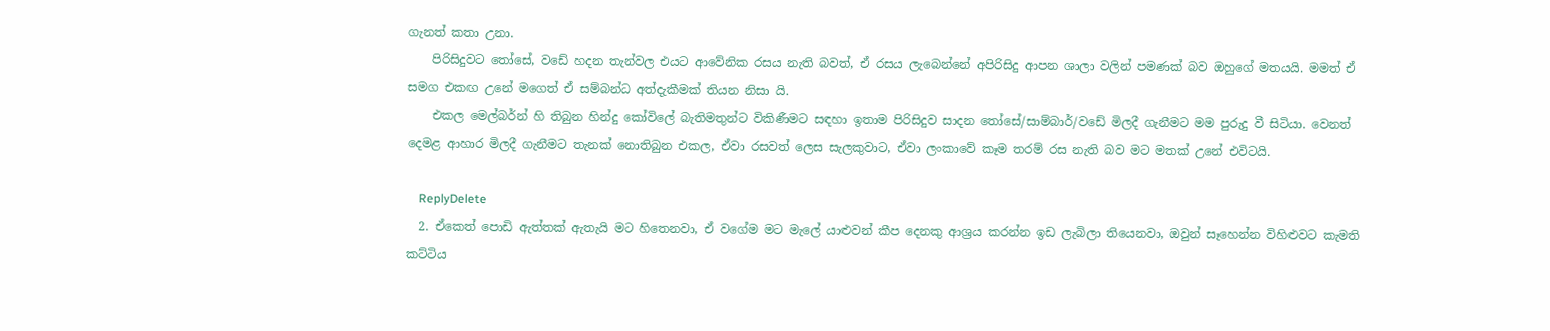ගැනත් කතා උනා.
    පිරිසිදුවට තෝසේ, වඩේ හදන තැන්වල එයට ආවේනික රසය නැති බවත්, ඒ රසය ලැබෙන්නේ අපිරිසිදු ආපන ශාලා වලින් පමණක් බව ඔහුගේ මතයයි. මමත් ඒ සමග එකඟ උනේ මගෙත් ඒ සම්බන්ධ අත්දැකීමක් තියන නිසා යි.
    එකල මෙල්බර්න් හි තිබුන හින්දු කෝවිලේ බැතිමතුන්ට විකිණීමට සඳහා ඉතාම පිරිසිදුව සාදන තෝසේ/සාම්බාර්/වඩේ මිලදී ගැනීමට මම පුරුදු වී සිටියා. වෙනත් දෙමළ ආහාර මිලදී ගැනීමට තැනක් නොතිබුන එකල, ඒවා රසවත් ලෙස සැලකුවාට, ඒවා ලංකාවේ කෑම තරම් රස නැති බව මට මතක් උනේ එවිටයි.

    ReplyDelete
  2. ඒකෙත් පොඩි ඇත්තක් ඇතැයි මට හිතෙනවා, ඒ වගේම මට මැලේ යාළුවන් කීප දෙනකු ආශ්‍රය කරන්න ඉඩ ලැබිලා තියෙනවා, ඔවුන් සෑහෙන්න විහිළුවට කැමති කට්ටිය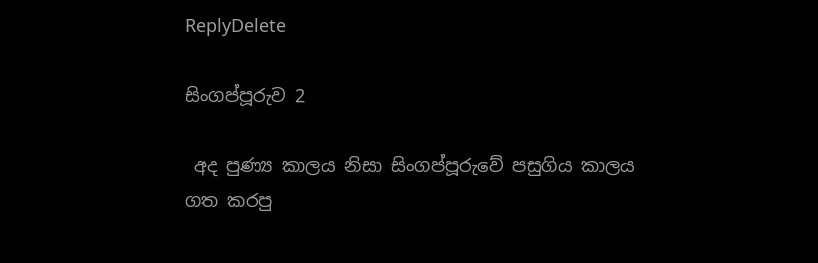ReplyDelete

සිංගප්පූරුව 2

 අද පුණ්‍ය කාලය නිසා සිංගප්පූරුවේ පසුගිය කාලය ගත කරපු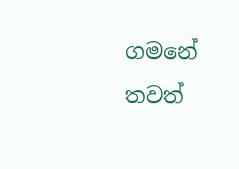ගමනේ තවත්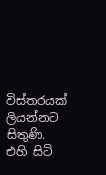විස්තරයක් ලියන්නට සිතුණි.  එහි සිටි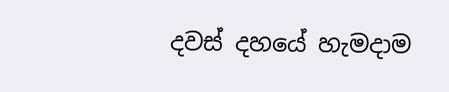දවස් දහයේ හැමදාම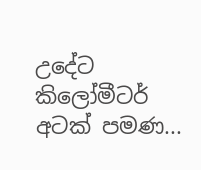උදේට කිලෝමීටර් අටක් පමණ...